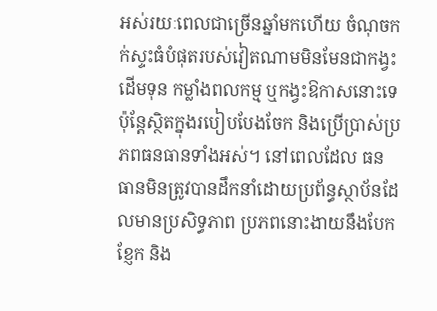អស់រយៈពេលជាច្រើនឆ្នាំមកហើយ ចំណុចកក់ស្ទះធំបំផុតរបស់វៀតណាមមិនមែនជាកង្វះដើមទុន កម្លាំងពលកម្ម ឬកង្វះឱកាសនោះទេ ប៉ុន្តែស្ថិតក្នុងរបៀបបែងចែក និងប្រើប្រាស់ប្រភពធនធានទាំងអស់។ នៅពេលដែល ធនធានមិនត្រូវបានដឹកនាំដោយប្រព័ន្ធស្ថាប័នដែលមានប្រសិទ្ធភាព ប្រភពនោះងាយនឹងបែកខ្ញែក និង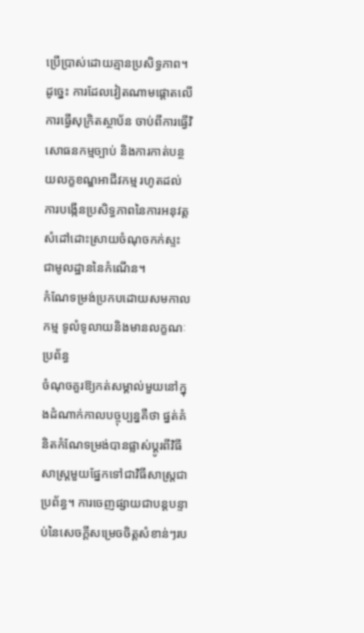ប្រើប្រាស់ដោយគ្មានប្រសិទ្ធភាព។ ដូច្នេះ ការដែលវៀតណាមផ្តោតលើការធ្វើសុក្រិតស្ថាប័ន ចាប់ពីការធ្វើវិសោធនកម្មច្បាប់ និងការកាត់បន្ថយលក្ខខណ្ឌអាជីវកម្ម រហូតដល់ការបង្កើនប្រសិទ្ធភាពនៃការអនុវត្ត សំដៅដោះស្រាយចំណុចកក់ស្ទះជាមូលដ្ឋាននៃកំណើន។
កំណែទម្រង់ប្រកបដោយសមកាលកម្ម ទូលំទូលាយនិងមានលក្ខណៈប្រព័ន្ធ
ចំណុចគួរឱ្យកត់សម្គាល់មួយនៅក្នុងដំណាក់កាលបច្ចុប្បន្នគឺថា ផ្នត់គំនិតកំណែទម្រង់បានផ្លាស់ប្តូរពីវិធីសាស្រ្តមួយផ្នែកទៅជាវិធីសាស្រ្តជាប្រព័ន្ធ។ ការចេញផ្សាយជាបន្តបន្ទាប់នៃសេចក្តីសម្រេចចិត្តសំខាន់ៗរប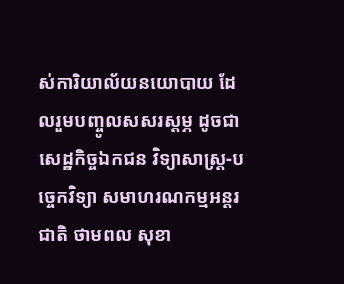ស់ការិយាល័យនយោបាយ ដែលរួមបញ្ចូលសសរស្តម្ភ ដូចជាសេដ្ឋកិច្ចឯកជន វិទ្យាសាស្ត្រ-បច្ចេកវិទ្យា សមាហរណកម្មអន្តរជាតិ ថាមពល សុខា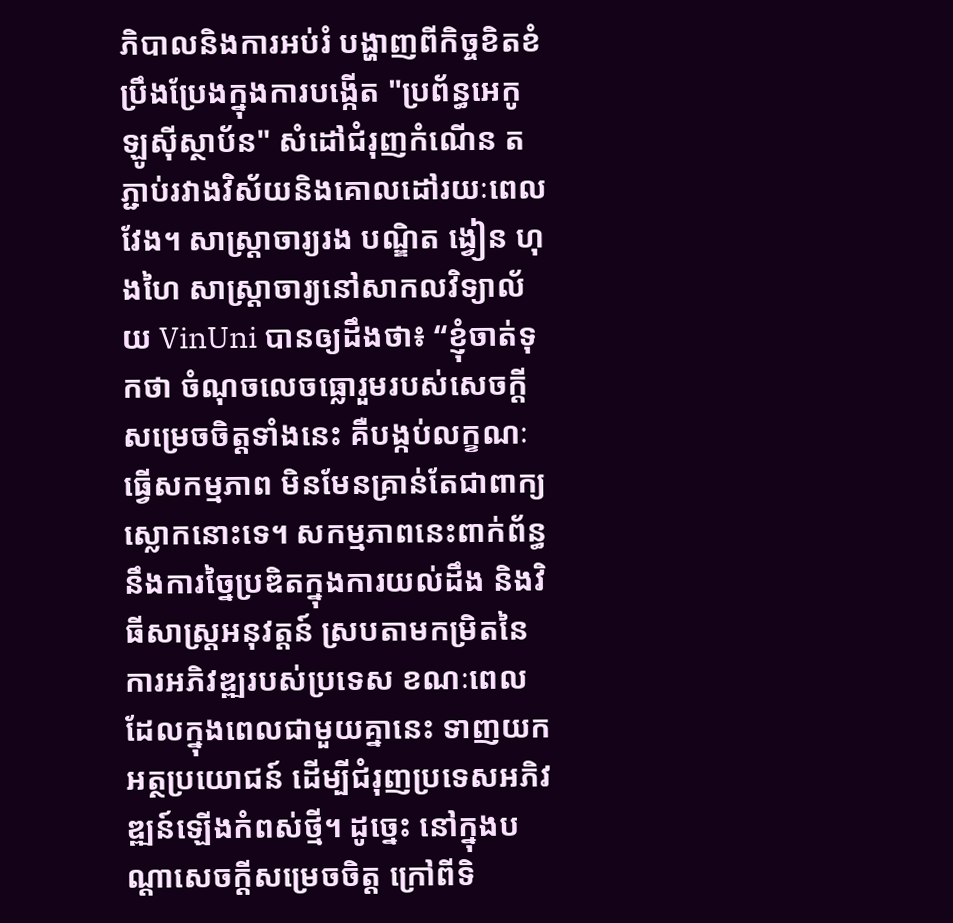ភិបាលនិងការអប់រំ បង្ហាញពីកិច្ចខិតខំប្រឹងប្រែងក្នុងការបង្កើត "ប្រព័ន្ធអេកូឡូស៊ីស្ថាប័ន" សំដៅជំរុញកំណើន តភ្ជាប់រវាងវិស័យនិងគោលដៅរយៈពេលវែង។ សាស្ត្រាចារ្យរង បណ្ឌិត ង្វៀន ហុងហៃ សាស្ត្រាចារ្យនៅសាកលវិទ្យាល័យ VinUni បានឲ្យដឹងថា៖ “ខ្ញុំចាត់ទុកថា ចំណុចលេចធ្លោរួមរបស់សេចក្តីសម្រេចចិត្តទាំងនេះ គឺបង្កប់លក្ខណៈធ្វើសកម្មភាព មិនមែនគ្រាន់តែជាពាក្យស្លោកនោះទេ។ សកម្មភាពនេះពាក់ព័ន្ធនឹងការច្នៃប្រឌិតក្នុងការយល់ដឹង និងវិធីសាស្ត្រអនុវត្តន៍ ស្របតាមកម្រិតនៃការអភិវឌ្ឍរបស់ប្រទេស ខណៈពេលដែលក្នុងពេលជាមួយគ្នានេះ ទាញយកអត្ថប្រយោជន៍ ដើម្បីជំរុញប្រទេសអភិវឌ្ឍន៍ឡើងកំពស់ថ្មី។ ដូច្នេះ នៅក្នុងបណ្តាសេចក្តីសម្រេចចិត្ត ក្រៅពីទិ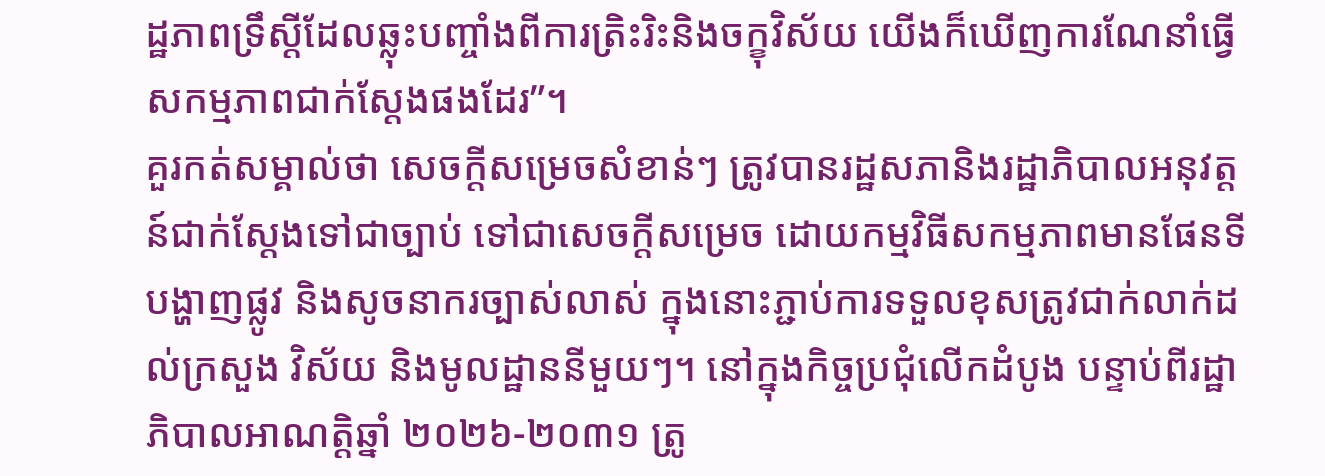ដ្ឋភាពទ្រឹស្តីដែលឆ្លុះបញ្ចាំងពីការត្រិះរិះនិងចក្ខុវិស័យ យើងក៏ឃើញការណែនាំធ្វើសកម្មភាពជាក់ស្តែងផងដែរ”។
គួរកត់សម្គាល់ថា សេចក្តីសម្រេចសំខាន់ៗ ត្រូវបានរដ្ឋសភានិងរដ្ឋាភិបាលអនុវត្តន៍ជាក់ស្តែងទៅជាច្បាប់ ទៅជាសេចក្តីសម្រេច ដោយកម្មវិធីសកម្មភាពមានផែនទីបង្ហាញផ្លូវ និងសូចនាករច្បាស់លាស់ ក្នុងនោះភ្ជាប់ការទទួលខុសត្រូវជាក់លាក់ដល់ក្រសួង វិស័យ និងមូលដ្ឋាននីមួយៗ។ នៅក្នុងកិច្ចប្រជុំលើកដំបូង បន្ទាប់ពីរដ្ឋាភិបាលអាណត្តិឆ្នាំ ២០២៦-២០៣១ ត្រូ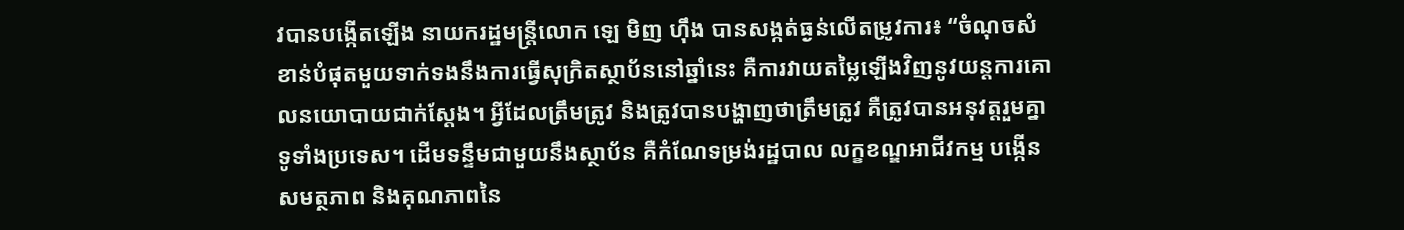វបានបង្កើតឡើង នាយករដ្ឋមន្ត្រីលោក ឡេ មិញ ហ៊ឹង បានសង្កត់ធ្ងន់លើតម្រូវការ៖ “ចំណុចសំខាន់បំផុតមួយទាក់ទងនឹងការធ្វើសុក្រិតស្ថាប័ននៅឆ្នាំនេះ គឺការវាយតម្លៃឡើងវិញនូវយន្តការគោលនយោបាយជាក់ស្តែង។ អ្វីដែលត្រឹមត្រូវ និងត្រូវបានបង្ហាញថាត្រឹមត្រូវ គឺត្រូវបានអនុវត្តរួមគ្នាទូទាំងប្រទេស។ ដើមទន្ទឹមជាមួយនឹងស្ថាប័ន គឺកំណែទម្រង់រដ្ឋបាល លក្ខខណ្ឌអាជីវកម្ម បង្កើនសមត្ថភាព និងគុណភាពនៃ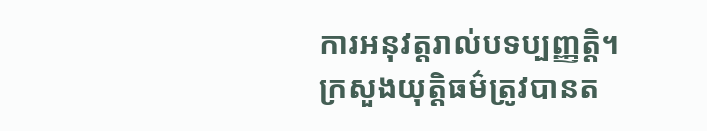ការអនុវត្តរាល់បទប្បញ្ញត្តិ។ ក្រសួងយុត្តិធម៌ត្រូវបានត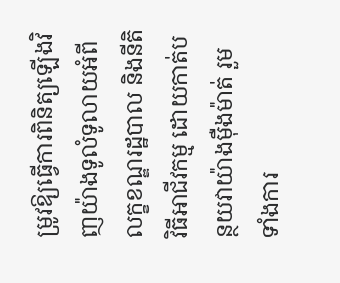ម្រូវឱ្យធ្វើការពិនិត្យឡើងវិញយ៉ាងទូលំទូលាយអំពីលក្ខខណ្ឌរដ្ឋបាល និងនីតិវិធីអាជីវកម្ម ដោយកាត់បន្ថយវាយ៉ាងម៉ឺងម៉ាត់ រួមទាំងការ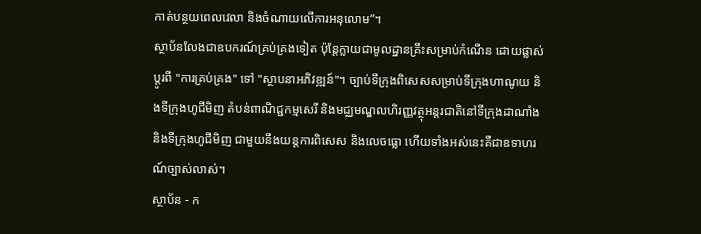កាត់បន្ថយពេលវេលា និងចំណាយលើការអនុលោម”។
ស្ថាប័នលែងជាឧបករណ៍គ្រប់គ្រងទៀត ប៉ុន្តែក្លាយជាមូលដ្ឋានគ្រឹះសម្រាប់កំណើន ដោយផ្លាស់ប្តូរពី "ការគ្រប់គ្រង" ទៅ "ស្ថាបនាអភិវឌ្ឍន៍"។ ច្បាប់ទីក្រុងពិសេសសម្រាប់ទីក្រុងហាណូយ និងទីក្រុងហូជីមិញ តំបន់ពាណិជ្ជកម្មសេរី និងមជ្ឈមណ្ឌលហិរញ្ញវត្ថុអន្តរជាតិនៅទីក្រុងដាណាំង និងទីក្រុងហូជីមិញ ជាមួយនឹងយន្តការពិសេស និងលេចធ្លោ ហើយទាំងអស់នេះគឺជាឧទាហរណ៍ច្បាស់លាស់។
ស្ថាប័ន - ក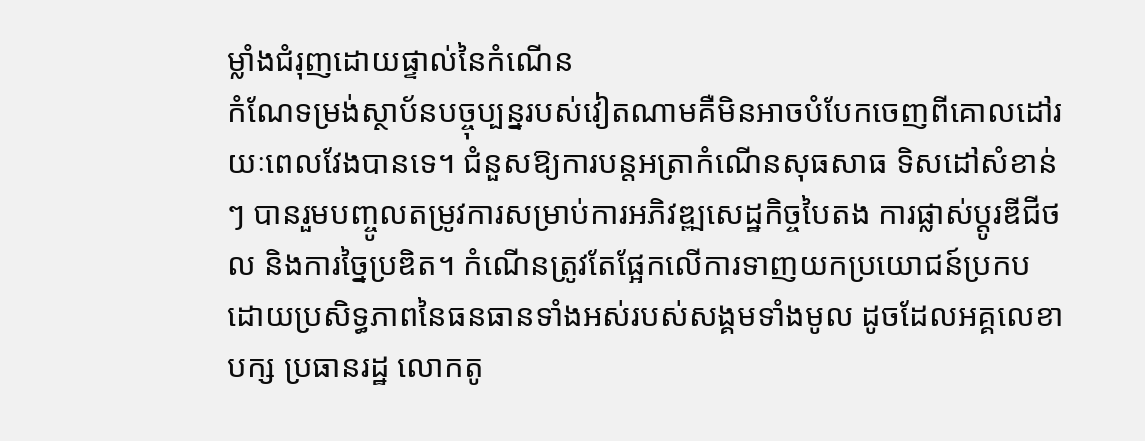ម្លាំងជំរុញដោយផ្ទាល់នៃកំណើន
កំណែទម្រង់ស្ថាប័នបច្ចុប្បន្នរបស់វៀតណាមគឺមិនអាចបំបែកចេញពីគោលដៅរយៈពេលវែងបានទេ។ ជំនួសឱ្យការបន្តអត្រាកំណើនសុធសាធ ទិសដៅសំខាន់ៗ បានរួមបញ្ចូលតម្រូវការសម្រាប់ការអភិវឌ្ឍសេដ្ឋកិច្ចបៃតង ការផ្លាស់ប្តូរឌីជីថល និងការច្នៃប្រឌិត។ កំណើនត្រូវតែផ្អែកលើការទាញយកប្រយោជន៍ប្រកបដោយប្រសិទ្ធភាពនៃធនធានទាំងអស់របស់សង្គមទាំងមូល ដូចដែលអគ្គលេខាបក្ស ប្រធានរដ្ឋ លោកតូ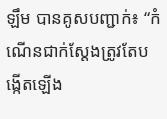ឡឹម បានគូសបញ្ជាក់៖ “កំណើនជាក់ស្តែងត្រូវតែបង្កើតឡើង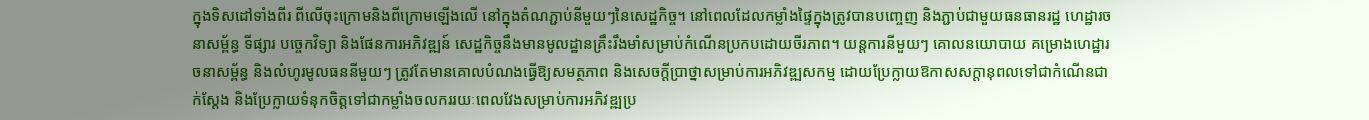ក្នុងទិសដៅទាំងពីរ ពីលើចុះក្រោមនិងពីក្រោមឡើងលើ នៅក្នុងតំណភ្ជាប់នីមួយៗនៃសេដ្ឋកិច្ច។ នៅពេលដែលកម្លាំងផ្ទៃក្នុងត្រូវបានបញ្ចេញ និងភ្ជាប់ជាមួយធនធានរដ្ឋ ហេដ្ឋារចនាសម្ព័ន្ធ ទីផ្សារ បច្ចេកវិទ្យា និងផែនការអភិវឌ្ឍន៍ សេដ្ឋកិច្ចនឹងមានមូលដ្ឋានគ្រឹះរឹងមាំសម្រាប់កំណើនប្រកបដោយចីរភាព។ យន្តការនីមួយៗ គោលនយោបាយ គម្រោងហេដ្ឋារចនាសម្ព័ន្ធ និងលំហូរមូលធននីមួយៗ ត្រូវតែមានគោលបំណងធ្វើឱ្យសមត្ថភាព និងសេចក្តីប្រាថ្នាសម្រាប់ការអភិវឌ្ឍសកម្ម ដោយប្រែក្លាយឱកាសសក្តានុពលទៅជាកំណើនជាក់ស្តែង និងប្រែក្លាយទំនុកចិត្តទៅជាកម្លាំងចលកររយៈពេលវែងសម្រាប់ការអភិវឌ្ឍប្រ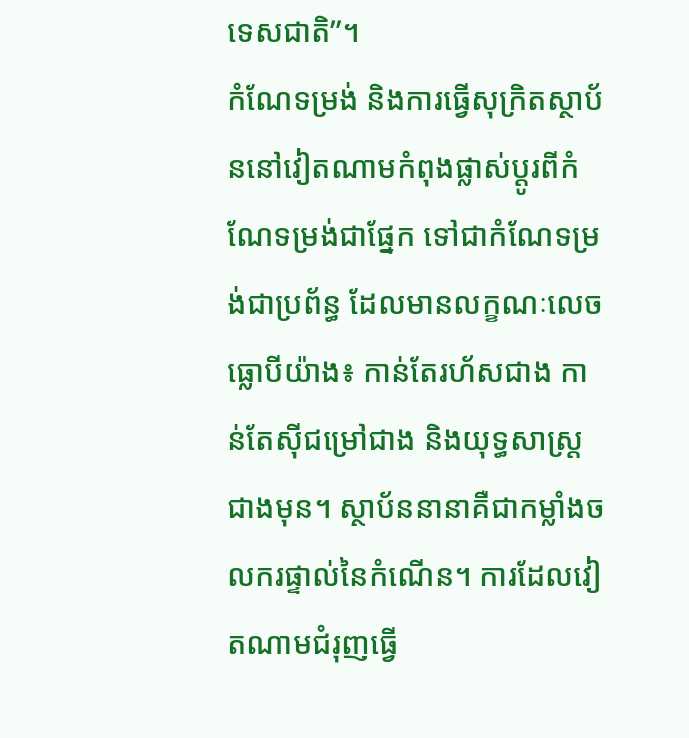ទេសជាតិ”។
កំណែទម្រង់ និងការធ្វើសុក្រិតស្ថាប័ននៅវៀតណាមកំពុងផ្លាស់ប្តូរពីកំណែទម្រង់ជាផ្នែក ទៅជាកំណែទម្រង់ជាប្រព័ន្ធ ដែលមានលក្ខណៈលេចធ្លោបីយ៉ាង៖ កាន់តែរហ័សជាង កាន់តែស៊ីជម្រៅជាង និងយុទ្ធសាស្ត្រជាងមុន។ ស្ថាប័ននានាគឺជាកម្លាំងចលករផ្ទាល់នៃកំណើន។ ការដែលវៀតណាមជំរុញធ្វើ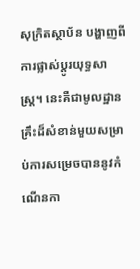សុក្រិតស្ថាប័ន បង្ហាញពីការផ្លាស់ប្តូរយុទ្ធសាស្ត្រ។ នេះគឺជាមូលដ្ឋានគ្រឹះដ៏សំខាន់មួយសម្រាប់ការសម្រេចបាននូវកំណើនកា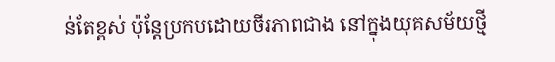ន់តែខ្ពស់ ប៉ុន្តែប្រកបដោយចីរភាពជាង នៅក្នុងយុគសម័យថ្មី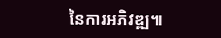នៃការអភិវឌ្ឍ៕